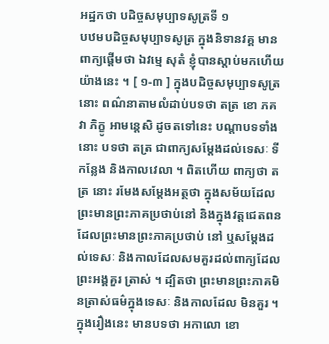អដ្ឋកថា បដិច្ចសមុប្បាទសូត្រទី ១
បឋមបដិច្ចសមុប្បាទសូត្រ ក្នុងនិទានវគ្គ មានពាក្យផ្តើមថា ឯវម្មេ សុតំ ខ្ញុំបានស្តាប់មកហើយយ៉ាងនេះ ។ [ ១-៣ ] ក្នុងបដិច្ចសមុប្បាទសូត្រនោះ ពណ៌នាតាមលំដាប់បទថា តត្រ ខោ ភគវា ភិក្ខូ អាមន្តេសិ ដូចតទៅនេះ បណ្តាបទទាំងនោះ បទថា តត្រ ជាពាក្យសម្តែងដល់ទេសៈ ទីកន្លែង និងកាលវេលា ។ ពិតហើយ ពាក្យថា តត្រ នោះ រមែងសម្តែងអត្ថថា ក្នុងសម័យដែល ព្រះមានព្រះភាគប្រថាប់នៅ និងក្នុងវត្តជេតពនដែលព្រះមានព្រះភាគប្រថាប់ នៅ ឬសម្តែងដល់ទេសៈ និងកាលដែលសមគួរដល់ពាក្យដែលព្រះអង្គគួរ ត្រាស់ ។ ដ្បិតថា ព្រះមានព្រះភាគមិនត្រាស់ធម៌ក្នុងទេសៈ និងកាលដែល មិនគួរ ។ ក្នុងរឿងនេះ មានបទថា អកាលោ ខោ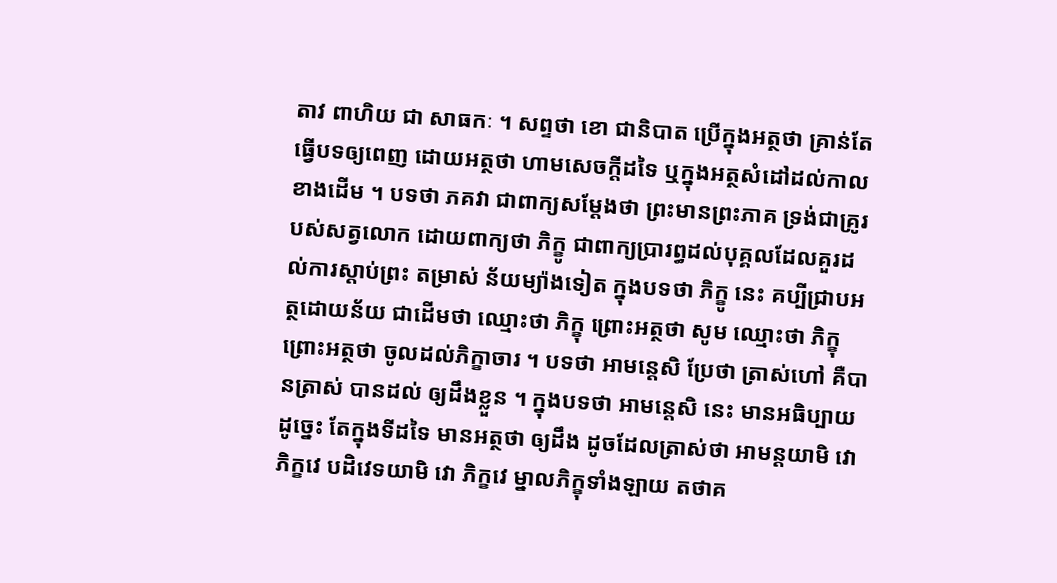តាវ ពាហិយ ជា សាធកៈ ។ សព្ទថា ខោ ជានិបាត ប្រើក្នុងអត្ថថា គ្រាន់តែធ្វើបទឲ្យពេញ ដោយអត្ថថា ហាមសេចក្តីដទៃ ឬក្នុងអត្ថសំដៅដល់កាលខាងដើម ។ បទថា ភគវា ជាពាក្យសម្តែងថា ព្រះមានព្រះភាគ ទ្រង់ជាគ្រូរបស់សត្វលោក ដោយពាក្យថា ភិក្ខូ ជាពាក្យប្រារព្ធដល់បុគ្គលដែលគួរដល់ការស្តាប់ព្រះ តម្រាស់ ន័យម្យ៉ាងទៀត ក្នុងបទថា ភិក្ខូ នេះ គប្បីជ្រាបអត្ថដោយន័យ ជាដើមថា ឈ្មោះថា ភិក្ខុ ព្រោះអត្ថថា សូម ឈ្មោះថា ភិក្ខុ ព្រោះអត្ថថា ចូលដល់ភិក្ខាចារ ។ បទថា អាមន្តេសិ ប្រែថា ត្រាស់ហៅ គឺបានត្រាស់ បានដល់ ឲ្យដឹងខ្លួន ។ ក្នុងបទថា អាមន្តេសិ នេះ មានអធិប្បាយដូច្នេះ តែក្នុងទីដទៃ មានអត្ថថា ឲ្យដឹង ដូចដែលត្រាស់ថា អាមន្តយាមិ វោ ភិក្ខវេ បដិវេទយាមិ វោ ភិក្ខវេ ម្នាលភិក្ខុទាំងឡាយ តថាគ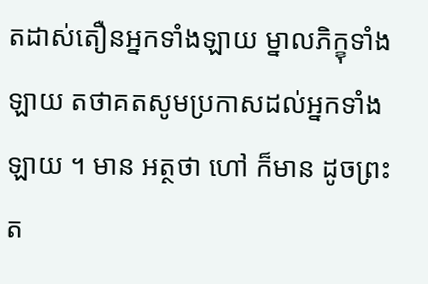តដាស់តឿនអ្នកទាំងឡាយ ម្នាលភិក្ខុទាំងឡាយ តថាគតសូមប្រកាសដល់អ្នកទាំងឡាយ ។ មាន អត្ថថា ហៅ ក៏មាន ដូចព្រះត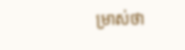ម្រាស់ថា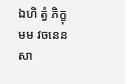ឯហិ ត្វំ ភិក្ខុ មម វចនេន សា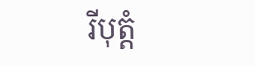រីបុត្តំ